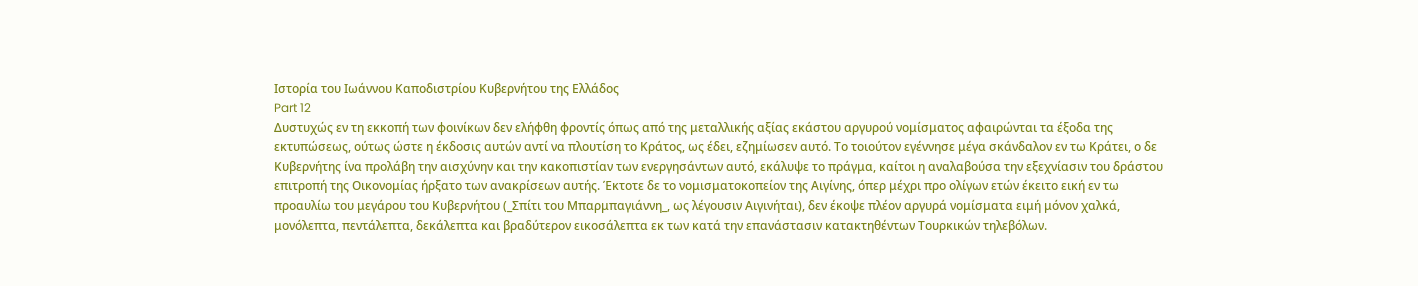Ιστορία του Ιωάννου Καποδιστρίου Κυβερνήτου της Ελλάδος
Part 12
Δυστυχώς εν τη εκκοπή των φοινίκων δεν ελήφθη φροντίς όπως από της μεταλλικής αξίας εκάστου αργυρού νομίσματος αφαιρώνται τα έξοδα της εκτυπώσεως, ούτως ώστε η έκδοσις αυτών αντί να πλουτίση το Κράτος, ως έδει, εζημίωσεν αυτό. Το τοιούτον εγέννησε μέγα σκάνδαλον εν τω Κράτει, ο δε Κυβερνήτης ίνα προλάβη την αισχύνην και την κακοπιστίαν των ενεργησάντων αυτό, εκάλυψε το πράγμα, καίτοι η αναλαβούσα την εξεχνίασιν του δράστου επιτροπή της Οικονομίας ήρξατο των ανακρίσεων αυτής. Έκτοτε δε το νομισματοκοπείον της Αιγίνης, όπερ μέχρι προ ολίγων ετών έκειτο εική εν τω προαυλίω του μεγάρου του Κυβερνήτου (_Σπίτι του Μπαρμπαγιάννη_, ως λέγουσιν Αιγινήται), δεν έκοψε πλέον αργυρά νομίσματα ειμή μόνον χαλκά, μονόλεπτα, πεντάλεπτα, δεκάλεπτα και βραδύτερον εικοσάλεπτα εκ των κατά την επανάστασιν κατακτηθέντων Τουρκικών τηλεβόλων.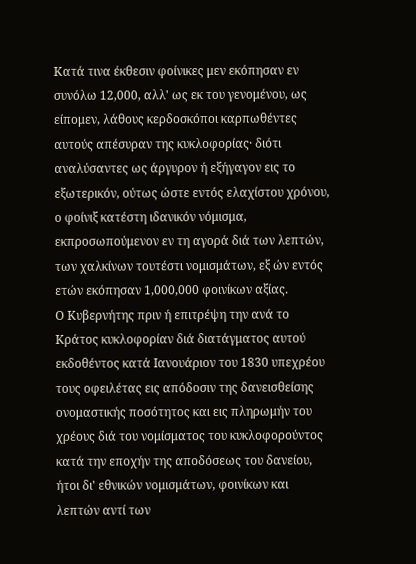Κατά τινα έκθεσιν φοίνικες μεν εκόπησαν εν συνόλω 12,000, αλλ' ως εκ του γενομένου, ως είπομεν, λάθους κερδοσκόποι καρπωθέντες αυτούς απέσυραν της κυκλοφορίας· διότι αναλύσαντες ως άργυρον ή εξήγαγον εις το εξωτερικόν, ούτως ώστε εντός ελαχίστου χρόνου, ο φοίνιξ κατέστη ιδανικόν νόμισμα, εκπροσωπούμενον εν τη αγορά διά των λεπτών, των χαλκίνων τουτέστι νομισμάτων, εξ ών εντός ετών εκόπησαν 1,000,000 φοινίκων αξίας.
Ο Κυβερνήτης πριν ή επιτρέψη την ανά το Κράτος κυκλοφορίαν διά διατάγματος αυτού εκδοθέντος κατά Ιανουάριον του 1830 υπεχρέου τους οφειλέτας εις απόδοσιν της δανεισθείσης ονομαστικής ποσότητος και εις πληρωμήν του χρέους διά του νομίσματος του κυκλοφορούντος κατά την εποχήν της αποδόσεως του δανείου, ήτοι δι' εθνικών νομισμάτων, φοινίκων και λεπτών αντί των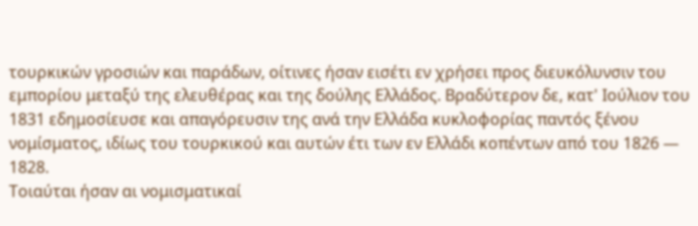τουρκικών γροσιών και παράδων, οίτινες ήσαν εισέτι εν χρήσει προς διευκόλυνσιν του εμπορίου μεταξύ της ελευθέρας και της δούλης Ελλάδος. Βραδύτερον δε, κατ' Ιούλιον του 1831 εδημοσίευσε και απαγόρευσιν της ανά την Ελλάδα κυκλοφορίας παντός ξένου νομίσματος, ιδίως του τουρκικού και αυτών έτι των εν Ελλάδι κοπέντων από του 1826 — 1828.
Τοιαύται ήσαν αι νομισματικαί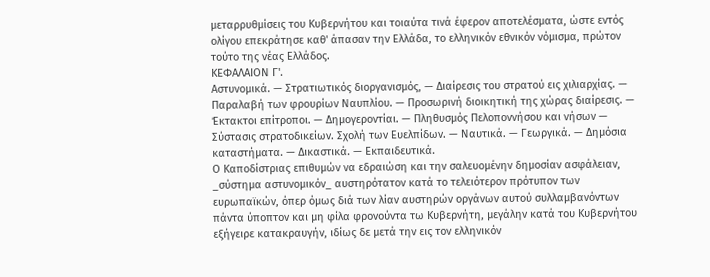μεταρρυθμίσεις του Κυβερνήτου και τοιαύτα τινά έφερον αποτελέσματα, ώστε εντός ολίγου επεκράτησε καθ' άπασαν την Ελλάδα, το ελληνικόν εθνικόν νόμισμα, πρώτον τούτο της νέας Ελλάδος.
ΚΕΦΑΛΑΙΟΝ Γ'.
Αστυνομικά. — Στρατιωτικός διοργανισμός, — Διαίρεσις του στρατού εις χιλιαρχίας. — Παραλαβή των φρουρίων Ναυπλίου. — Προσωρινή διοικητική της χώρας διαίρεσις. — Έκτακτοι επίτροποι. — Δημογεροντίαι. — Πληθυσμός Πελοποννήσου και νήσων — Σύστασις στρατoδικείων. Σχολή των Ευελπίδων. — Ναυτικά. — Γεωργικά. — Δημόσια καταστήματα. — Δικαστικά. — Εκπαιδευτικά.
Ο Καποδίστριας επιθυμών να εδραιώση και την σαλευομένην δημοσίαν ασφάλειαν, _σύστημα αστυνομικόν_ αυστηρότατον κατά το τελειότερον πρότυπον των ευρωπαϊκών, όπερ όμως διά των λίαν αυστηρών οργάνων αυτού συλλαμβανόντων πάντα ύποπτον και μη φίλα φρονούντα τω Κυβερνήτη, μεγάλην κατά του Κυβερνήτου εξήγειρε κατακραυγήν, ιδίως δε μετά την εις τον ελληνικόν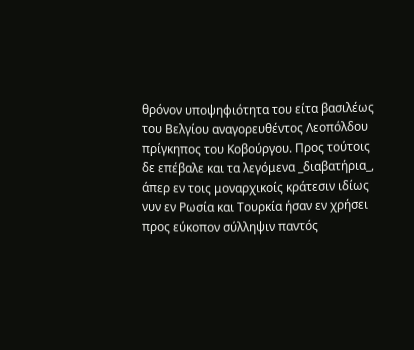θρόνον υποψηφιότητα του είτα βασιλέως του Βελγίου αναγορευθέντος Λεοπόλδου πρίγκηπος του Κοβούργου. Προς τούτοις δε επέβαλε και τα λεγόμενα _διαβατήρια_, άπερ εν τοις μοναρχικοίς κράτεσιν ιδίως νυν εν Ρωσία και Τουρκία ήσαν εν χρήσει προς εύκοπον σύλληψιν παντός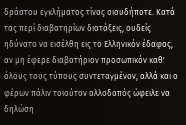δράστου εγκλήματος τίνος οιουδήποτε. Κατά τας περί διαβατηρίων διατάξεις, ουδείς ηδύνατο να εισέλθη εις το Ελληνικόν έδαφος, αν μη έφερε διαβατήριον προσωπικόν καθ' όλους τους τύπους συντεταγμένον, αλλά και ο φέρων πάλιν τοιούτον αλλοδαπός ώφειλε να δηλώση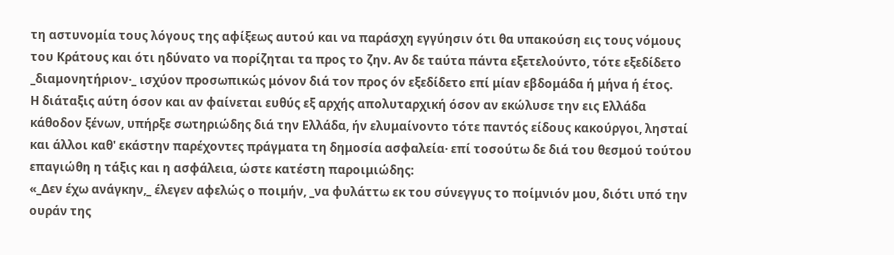τη αστυνομία τους λόγους της αφίξεως αυτού και να παράσχη εγγύησιν ότι θα υπακούση εις τους νόμους του Κράτους και ότι ηδύνατο να πορίζηται τα προς το ζην. Αν δε ταύτα πάντα εξετελούντο, τότε εξεδίδετο _διαμονητήριον·_ ισχύον προσωπικώς μόνον διά τον προς όν εξεδίδετο επί μίαν εβδομάδα ή μήνα ή έτος.
Η διάταξις αύτη όσον και αν φαίνεται ευθύς εξ αρχής απολυταρχική όσον αν εκώλυσε την εις Ελλάδα κάθοδον ξένων, υπήρξε σωτηριώδης διά την Ελλάδα, ήν ελυμαίνοντο τότε παντός είδους κακούργοι, λησταί και άλλοι καθ' εκάστην παρέχοντες πράγματα τη δημοσία ασφαλεία· επί τοσούτω δε διά του θεσμού τούτου επαγιώθη η τάξις και η ασφάλεια, ώστε κατέστη παροιμιώδης:
«_Δεν έχω ανάγκην,_ έλεγεν αφελώς ο ποιμήν, _να φυλάττω εκ του σύνεγγυς το ποίμνιόν μου, διότι υπό την ουράν της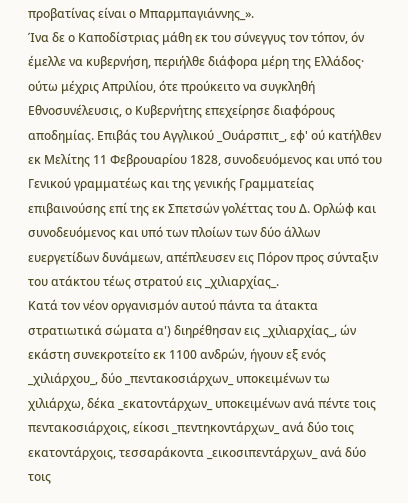προβατίνας είναι ο Μπαρμπαγιάννης_».
Ίνα δε ο Καποδίστριας μάθη εκ του σύνεγγυς τον τόπον, όν έμελλε να κυβερνήση, περιήλθε διάφορα μέρη της Ελλάδος· ούτω μέχρις Απριλίου, ότε προύκειτο να συγκληθή Εθνοσυνέλευσις, ο Κυβερνήτης επεχείρησε διαφόρους αποδημίας. Επιβάς του Αγγλικού _Ουάρσπιτ_, εφ' ού κατήλθεν εκ Μελίτης 11 Φεβρουαρίου 1828, συνοδευόμενος και υπό του Γενικού γραμματέως και της γενικής Γραμματείας επιβαινούσης επί της εκ Σπετσών γολέττας του Δ. Ορλώφ και συνοδευόμενος και υπό των πλοίων των δύο άλλων ευεργετίδων δυνάμεων, απέπλευσεν εις Πόρον προς σύνταξιν του ατάκτου τέως στρατού εις _χιλιαρχίας_.
Κατά τον νέον οργανισμόν αυτού πάντα τα άτακτα στρατιωτικά σώματα α') διηρέθησαν εις _χιλιαρχίας_, ών εκάστη συνεκροτείτο εκ 1100 ανδρών, ήγουν εξ ενός _χιλιάρχου_, δύο _πεντακοσιάρχων_ υποκειμένων τω χιλιάρχω, δέκα _εκατοντάρχων_ υποκειμένων ανά πέντε τοις πεντακοσιάρχοις, είκοσι _πεντηκοντάρχων_ ανά δύο τοις εκατοντάρχοις, τεσσαράκοντα _εικοσιπεντάρχων_ ανά δύο τοις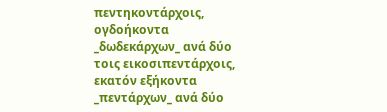πεντηκοντάρχοις, ογδοήκοντα _δωδεκάρχων_ ανά δύο τοις εικοσιπεντάρχοις, εκατόν εξήκοντα _πεντάρχων_ ανά δύο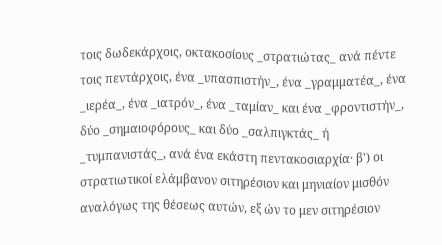τοις δωδεκάρχοις, οκτακοσίους _στρατιώτας_ ανά πέντε τοις πεντάρχοις, ένα _υπασπιστήν_, ένα _γραμματέα_, ένα _ιερέα_, ένα _ιατρόν_, ένα _ταμίαν_ και ένα _φροντιστήν_, δύο _σημαιοφόρους_ και δύο _σαλπιγκτάς_ ή _τυμπανιστάς_, ανά ένα εκάστη πεντακοσιαρχία· β') οι στρατιωτικοί ελάμβανον σιτηρέσιον και μηνιαίον μισθόν αναλόγως της θέσεως αυτών, εξ ών το μεν σιτηρέσιον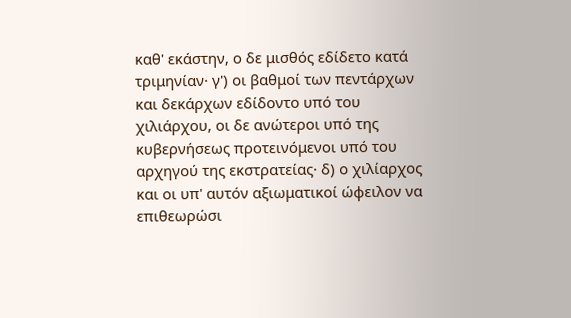καθ' εκάστην, ο δε μισθός εδίδετο κατά τριμηνίαν· γ') οι βαθμοί των πεντάρχων και δεκάρχων εδίδοντο υπό του χιλιάρχου, οι δε ανώτεροι υπό της κυβερνήσεως προτεινόμενοι υπό του αρχηγού της εκστρατείας· δ) ο χιλίαρχος και οι υπ' αυτόν αξιωματικοί ώφειλον να επιθεωρώσι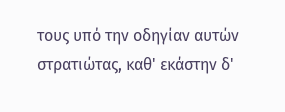τους υπό την οδηγίαν αυτών στρατιώτας, καθ' εκάστην δ'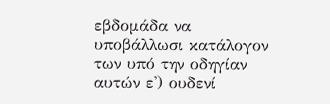εβδομάδα να υποβάλλωσι κατάλογον των υπό την οδηγίαν αυτών ε') ουδενί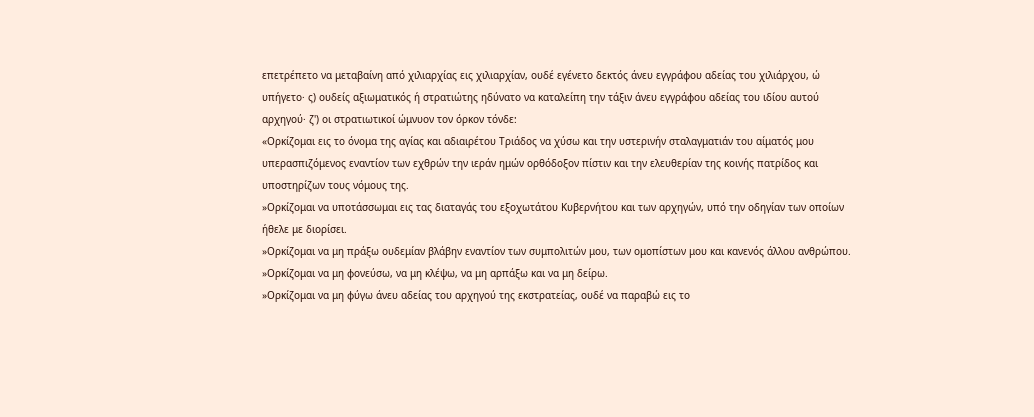επετρέπετο να μεταβαίνη από χιλιαρχίας εις χιλιαρχίαν, ουδέ εγένετο δεκτός άνευ εγγράφου αδείας του χιλιάρχου, ώ υπήγετο· ς) ουδείς αξιωματικός ή στρατιώτης ηδύνατο να καταλείπη την τάξιν άνευ εγγράφου αδείας του ιδίου αυτού αρχηγού· ζ') οι στρατιωτικοί ώμνυον τον όρκον τόνδε:
«Ορκίζομαι εις το όνομα της αγίας και αδιαιρέτου Τριάδος να χύσω και την υστερινήν σταλαγματιάν του αίματός μου υπερασπιζόμενος εναντίον των εχθρών την ιεράν ημών ορθόδοξον πίστιν και την ελευθερίαν της κοινής πατρίδος και υποστηρίζων τους νόμους της.
»Ορκίζομαι να υποτάσσωμαι εις τας διαταγάς του εξοχωτάτου Κυβερνήτου και των αρχηγών, υπό την οδηγίαν των οποίων ήθελε με διορίσει.
»Ορκίζομαι να μη πράξω ουδεμίαν βλάβην εναντίον των συμπολιτών μου, των ομοπίστων μου και κανενός άλλου ανθρώπου.
»Ορκίζομαι να μη φονεύσω, να μη κλέψω, να μη αρπάξω και να μη δείρω.
»Ορκίζομαι να μη φύγω άνευ αδείας του αρχηγού της εκστρατείας, ουδέ να παραβώ εις το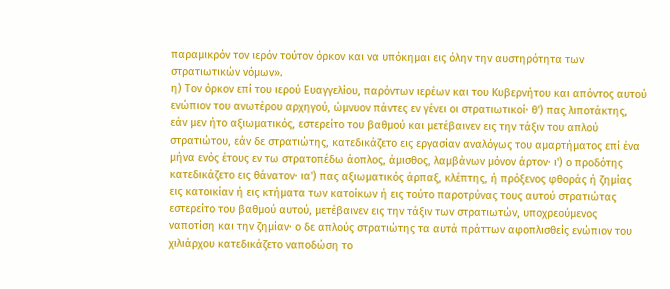παραμικρόν τον ιερόν τούτον όρκον και να υπόκημαι εις όλην την αυστηρότητα των στρατιωτικών νόμων».
η) Τον όρκον επί του ιερού Ευαγγελίου, παρόντων ιερέων και του Κυβερνήτου και απόντος αυτού ενώπιον του ανωτέρου αρχηγού, ώμνυον πάντες εν γένει οι στρατιωτικοί· θ') πας λιποτάκτης, εάν μεν ήτο αξιωματικός, εστερείτο του βαθμού και μετέβαινεν εις την τάξιν του απλού στρατιώτου, εάν δε στρατιώτης, κατεδικάζετο εις εργασίαν αναλόγως του αμαρτήματος επί ένα μήνα ενός έτους εν τω στρατοπέδω άοπλος, άμισθος, λαμβάνων μόνον άρτον· ι') ο προδότης κατεδικάζετο εις θάνατον· ια') πας αξιωματικός άρπαξ, κλέπτης, ή πρόξενος φθοράς ή ζημίας εις κατοικίαν ή εις κτήματα των κατοίκων ή εις τούτο παροτρύνας τους αυτού στρατιώτας εστερείτο του βαθμού αυτού, μετέβαινεν εις την τάξιν των στρατιωτών, υποχρεούμενος ναποτίση και την ζημίαν· ο δε απλούς στρατιώτης τα αυτά πράττων αφοπλισθείς ενώπιον του χιλιάρχου κατεδικάζετο ναποδώση το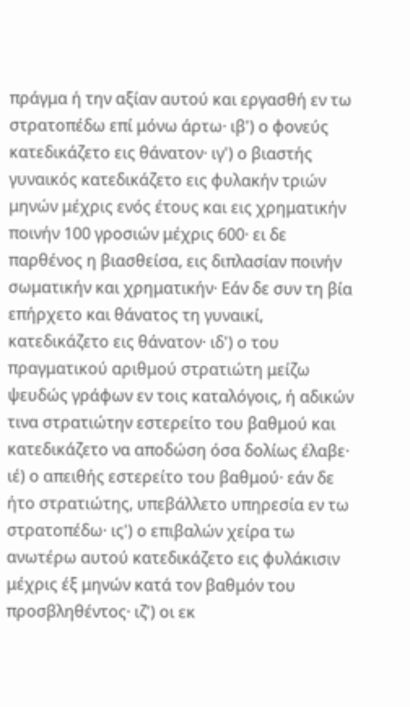πράγμα ή την αξίαν αυτού και εργασθή εν τω στρατοπέδω επί μόνω άρτω· ιβ') ο φονεύς κατεδικάζετο εις θάνατον· ιγ') ο βιαστής γυναικός κατεδικάζετο εις φυλακήν τριών μηνών μέχρις ενός έτους και εις χρηματικήν ποινήν 100 γροσιών μέχρις 600· ει δε παρθένος η βιασθείσα, εις διπλασίαν ποινήν σωματικήν και χρηματικήν· Εάν δε συν τη βία επήρχετο και θάνατος τη γυναικί, κατεδικάζετο εις θάνατον· ιδ') ο του πραγματικού αριθμού στρατιώτη μείζω ψευδώς γράφων εν τοις καταλόγοις, ή αδικών τινα στρατιώτην εστερείτο του βαθμού και κατεδικάζετο να αποδώση όσα δολίως έλαβε· ιέ) ο απειθής εστερείτο του βαθμού· εάν δε ήτο στρατιώτης, υπεβάλλετο υπηρεσία εν τω στρατοπέδω· ις') ο επιβαλών χείρα τω ανωτέρω αυτού κατεδικάζετο εις φυλάκισιν μέχρις έξ μηνών κατά τον βαθμόν του προσβληθέντος· ιζ') οι εκ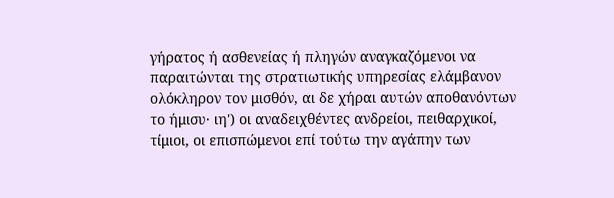γήρατος ή ασθενείας ή πληγών αναγκαζόμενοι να παραιτώνται της στρατιωτικής υπηρεσίας ελάμβανον ολόκληρον τον μισθόν, αι δε χήραι αυτών αποθανόντων το ήμισυ· ιη') οι αναδειχθέντες ανδρείοι, πειθαρχικοί, τίμιοι, οι επισπώμενοι επί τούτω την αγάπην των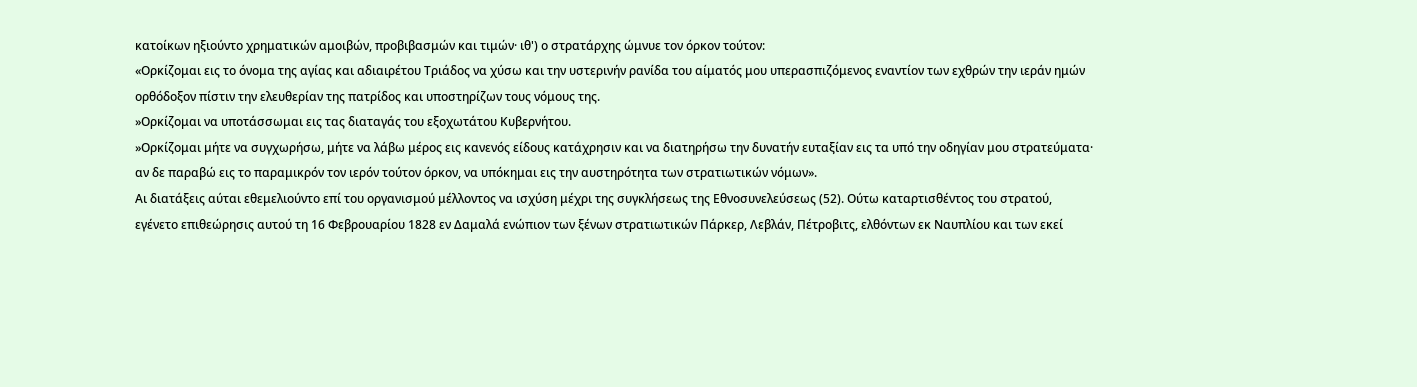κατοίκων ηξιούντο χρηματικών αμοιβών, προβιβασμών και τιμών· ιθ') ο στρατάρχης ώμνυε τον όρκον τούτον:
«Ορκίζομαι εις το όνομα της αγίας και αδιαιρέτου Τριάδος να χύσω και την υστερινήν ρανίδα του αίματός μου υπερασπιζόμενος εναντίον των εχθρών την ιεράν ημών ορθόδοξον πίστιν την ελευθερίαν της πατρίδος και υποστηρίζων τους νόμους της.
»Ορκίζομαι να υποτάσσωμαι εις τας διαταγάς του εξοχωτάτου Κυβερνήτου.
»Ορκίζομαι μήτε να συγχωρήσω, μήτε να λάβω μέρος εις κανενός είδους κατάχρησιν και να διατηρήσω την δυνατήν ευταξίαν εις τα υπό την οδηγίαν μου στρατεύματα· αν δε παραβώ εις το παραμικρόν τον ιερόν τούτον όρκον, να υπόκημαι εις την αυστηρότητα των στρατιωτικών νόμων».
Αι διατάξεις αύται εθεμελιούντο επί του οργανισμού μέλλοντος να ισχύση μέχρι της συγκλήσεως της Εθνοσυνελεύσεως (52). Ούτω καταρτισθέντος του στρατού, εγένετο επιθεώρησις αυτού τη 16 Φεβρουαρίου 1828 εν Δαμαλά ενώπιον των ξένων στρατιωτικών Πάρκερ, Λεβλάν, Πέτροβιτς, ελθόντων εκ Ναυπλίου και των εκεί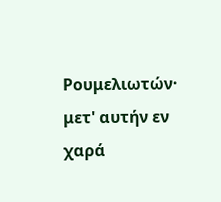Ρουμελιωτών· μετ' αυτήν εν χαρά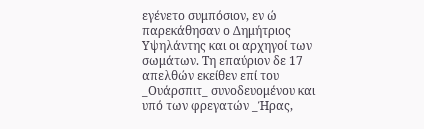εγένετο συμπόσιον, εν ώ παρεκάθησαν ο Δημήτριος Υψηλάντης και οι αρχηγοί των σωμάτων. Τη επαύριον δε 17 απελθών εκείθεν επί του _Ουάρσπιτ_ συνοδευομένου και υπό των φρεγατών _Ήρας,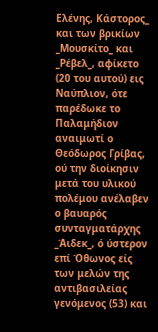Ελένης, Κάστορος_ και των βρικίων _Μουσκίτο_ και _Ρέβελ_, αφίκετο (20 του αυτού) εις Ναύπλιον, ότε παρέδωκε το Παλαμήδιον αναιμωτί ο Θεόδωρος Γρίβας, ού την διοίκησιν μετά του υλικού πολέμου ανέλαβεν ο βαυαρός συνταγματάρχης _Άιδεκ_, ό ύστερον επί Όθωνος είς των μελών της αντιβασιλείας γενόμενος (53) και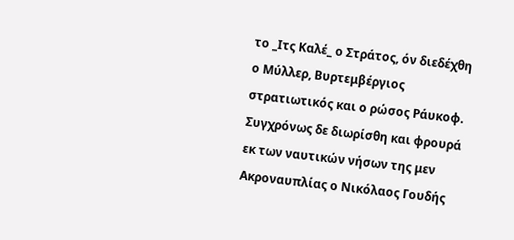το _Ιτς Καλέ_ ο Στράτος, όν διεδέχθη ο Μύλλερ, Βυρτεμβέργιος στρατιωτικός και ο ρώσος Ράυκοφ. Συγχρόνως δε διωρίσθη και φρουρά εκ των ναυτικών νήσων της μεν Ακροναυπλίας ο Νικόλαος Γουδής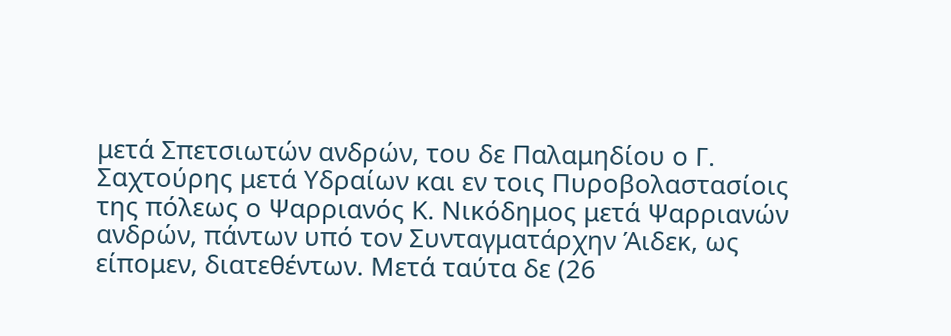μετά Σπετσιωτών ανδρών, του δε Παλαμηδίου ο Γ. Σαχτούρης μετά Υδραίων και εν τοις Πυροβολαστασίοις της πόλεως ο Ψαρριανός Κ. Νικόδημος μετά Ψαρριανών ανδρών, πάντων υπό τον Συνταγματάρχην Άιδεκ, ως είπομεν, διατεθέντων. Μετά ταύτα δε (26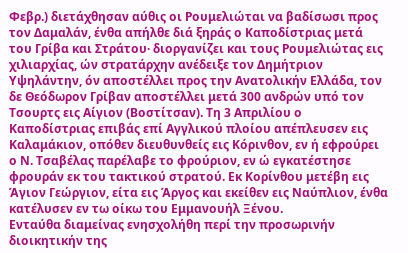Φεβρ.) διετάχθησαν αύθις οι Ρουμελιώται να βαδίσωσι προς τον Δαμαλάν, ένθα απήλθε διά ξηράς ο Καποδίστριας μετά του Γρίβα και Στράτου· διοργανίζει και τους Ρουμελιώτας εις χιλιαρχίας, ών στρατάρχην ανέδειξε τον Δημήτριον Υψηλάντην, όν αποστέλλει προς την Ανατολικήν Ελλάδα, τον δε Θεόδωρον Γρίβαν αποστέλλει μετά 300 ανδρών υπό τον Τσουρτς εις Αίγιον (Βοστίτσαν). Τη 3 Απριλίου ο Καποδίστριας επιβάς επί Αγγλικού πλοίου απέπλευσεν εις Καλαμάκιον, οπόθεν διευθυνθείς εις Κόρινθον, εν ή εφρούρει ο Ν. Τσαβέλας παρέλαβε το φρούριον, εν ώ εγκατέστησε φρουράν εκ του τακτικού στρατού. Εκ Κορίνθου μετέβη εις Άγιον Γεώργιον, είτα εις Άργος και εκείθεν εις Ναύπλιον, ένθα κατέλυσεν εν τω οίκω του Εμμανουήλ Ξένου.
Ενταύθα διαμείνας ενησχολήθη περί την προσωρινήν διοικητικήν της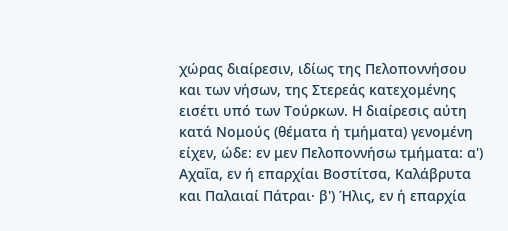χώρας διαίρεσιν, ιδίως της Πελοποννήσου και των νήσων, της Στερεάς κατεχομένης εισέτι υπό των Τούρκων. Η διαίρεσις αύτη κατά Νομούς (θέματα ή τμήματα) γενομένη είχεν, ώδε: εν μεν Πελοποννήσω τμήματα: α') Αχαΐα, εν ή επαρχίαι Βοστίτσα, Καλάβρυτα και Παλαιαί Πάτραι· β') Ήλις, εν ή επαρχία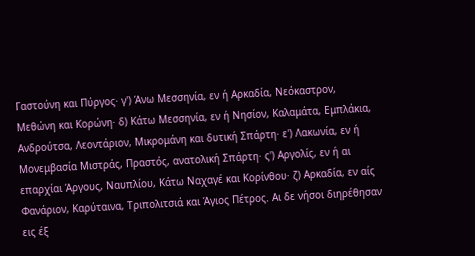Γαστούνη και Πύργος· γ') Άνω Μεσσηνία, εν ή Αρκαδία, Νεόκαστρον, Μεθώνη και Κορώνη· δ) Κάτω Μεσσηνία, εν ή Νησίον, Καλαμάτα, Εμπλάκια, Ανδρούτσα, Λεοντάριον, Μικρομάνη και δυτική Σπάρτη· ε') Λακωνία, εν ή Μονεμβασία Μιστράς, Πραστός, ανατολική Σπάρτη· ς') Αργολίς, εν ή αι επαρχίαι Άργους, Ναυπλίου, Κάτω Ναχαγέ και Κορίνθου· ζ) Αρκαδία, εν αίς Φανάριον, Καρύταινα, Τριπολιτσιά και Άγιος Πέτρος. Αι δε νήσοι διηρέθησαν εις έξ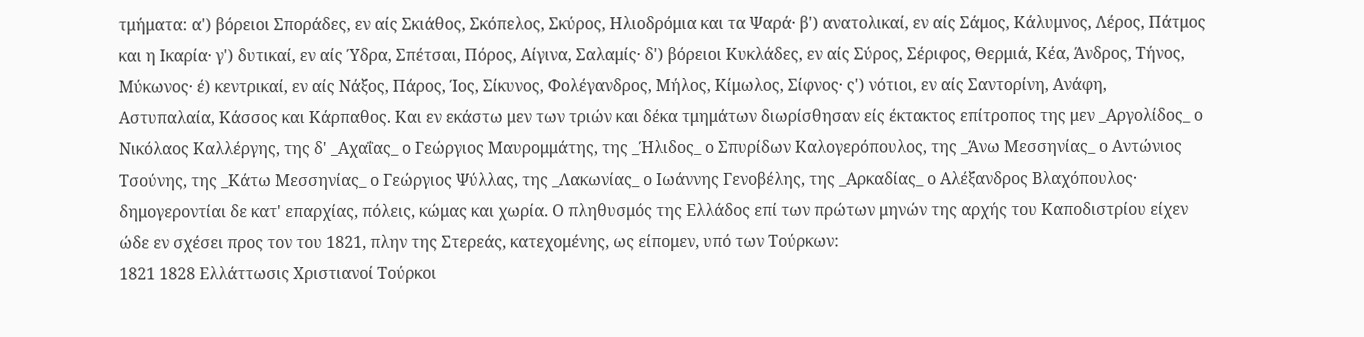τμήματα: α') βόρειοι Σποράδες, εν αίς Σκιάθος, Σκόπελος, Σκύρος, Ηλιοδρόμια και τα Ψαρά· β') ανατολικαί, εν αίς Σάμος, Κάλυμνος, Λέρος, Πάτμος και η Ικαρία· γ') δυτικαί, εν αίς Ύδρα, Σπέτσαι, Πόρος, Αίγινα, Σαλαμίς· δ') βόρειοι Κυκλάδες, εν αίς Σύρος, Σέριφος, Θερμιά, Κέα, Άνδρος, Τήνος, Μύκωνος· έ) κεντρικαί, εν αίς Νάξος, Πάρος, Ίος, Σίκυνος, Φολέγανδρος, Μήλος, Κίμωλος, Σίφνος· ς') νότιοι, εν αίς Σαντορίνη, Ανάφη, Αστυπαλαία, Κάσσος και Κάρπαθος. Και εν εκάστω μεν των τριών και δέκα τμημάτων διωρίσθησαν είς έκτακτος επίτροπος της μεν _Αργολίδος_ ο Νικόλαος Καλλέργης, της δ' _Αχαΐας_ ο Γεώργιος Μαυρομμάτης, της _Ήλιδος_ ο Σπυρίδων Καλογερόπουλος, της _Άνω Μεσσηνίας_ ο Αντώνιος Τσούνης, της _Κάτω Μεσσηνίας_ ο Γεώργιος Ψύλλας, της _Λακωνίας_ ο Ιωάννης Γενοβέλης, της _Αρκαδίας_ ο Αλέξανδρος Βλαχόπουλος· δημογεροντίαι δε κατ' επαρχίας, πόλεις, κώμας και χωρία. Ο πληθυσμός της Ελλάδος επί των πρώτων μηνών της αρχής του Καποδιστρίου είχεν ώδε εν σχέσει προς τον του 1821, πλην της Στερεάς, κατεχομένης, ως είπομεν, υπό των Τούρκων:
1821 1828 Ελλάττωσις Χριστιανοί Τούρκοι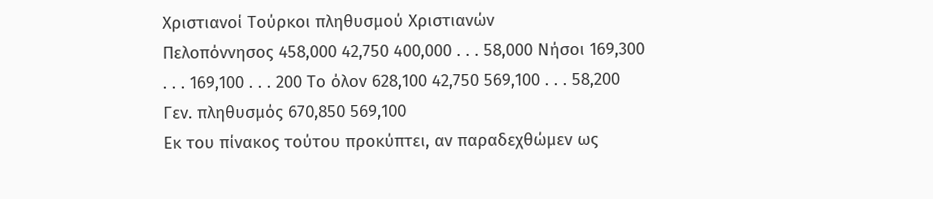Χριστιανοί Τούρκοι πληθυσμού Χριστιανών
Πελοπόννησος 458,000 42,750 400,000 . . . 58,000 Νήσοι 169,300 . . . 169,100 . . . 200 Το όλον 628,100 42,750 569,100 . . . 58,200 Γεν. πληθυσμός 670,850 569,100
Εκ του πίνακος τούτου προκύπτει, αν παραδεχθώμεν ως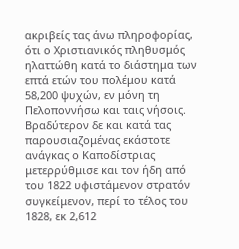ακριβείς τας άνω πληροφορίας, ότι ο Χριστιανικός πληθυσμός ηλαττώθη κατά το διάστημα των επτά ετών του πολέμου κατά 58,200 ψυχών, εν μόνη τη Πελοποννήσω και ταις νήσοις.
Βραδύτερον δε και κατά τας παρουσιαζομένας εκάστοτε ανάγκας ο Καποδίστριας μετερρύθμισε και τον ήδη από του 1822 υφιστάμενον στρατόν συγκείμενον, περί το τέλος του 1828, εκ 2,612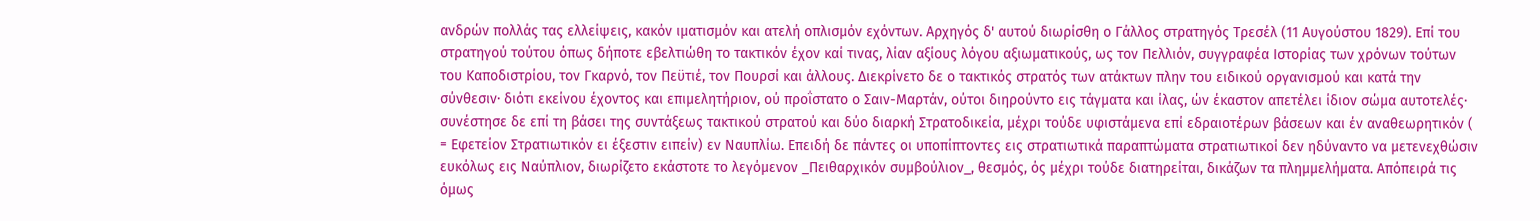ανδρών πολλάς τας ελλείψεις, κακόν ιματισμόν και ατελή οπλισμόν εχόντων. Αρχηγός δ' αυτού διωρίσθη ο Γάλλος στρατηγός Τρεσέλ (11 Αυγούστου 1829). Επί του στρατηγού τούτου όπως δήποτε εβελτιώθη το τακτικόν έχον καί τινας, λίαν αξίους λόγου αξιωματικούς, ως τον Πελλιόν, συγγραφέα Ιστορίας των χρόνων τούτων του Καποδιστρίου, τον Γκαρνό, τον Πεϋτιέ, τον Πουρσί και άλλους. Διεκρίνετο δε ο τακτικός στρατός των ατάκτων πλην του ειδικού οργανισμού και κατά την σύνθεσιν· διότι εκείνου έχοντος και επιμελητήριον, ού προΐστατο ο Σαιν-Μαρτάν, ούτοι διηρούντο εις τάγματα και ίλας, ών έκαστον απετέλει ίδιον σώμα αυτοτελές· συνέστησε δε επί τη βάσει της συντάξεως τακτικού στρατού και δύο διαρκή Στρατοδικεία, μέχρι τούδε υφιστάμενα επί εδραιοτέρων βάσεων και έν αναθεωρητικόν ( = Εφετείον Στρατιωτικόν ει έξεστιν ειπείν) εν Ναυπλίω. Επειδή δε πάντες οι υποπίπτοντες εις στρατιωτικά παραπτώματα στρατιωτικοί δεν ηδύναντο να μετενεχθώσιν ευκόλως εις Ναύπλιον, διωρίζετο εκάστοτε το λεγόμενον _Πειθαρχικόν συμβούλιον_, θεσμός, ός μέχρι τούδε διατηρείται, δικάζων τα πλημμελήματα. Απόπειρά τις όμως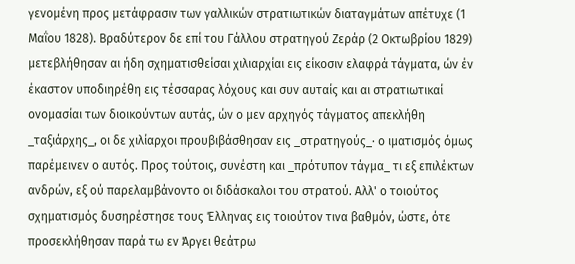γενομένη προς μετάφρασιν των γαλλικών στρατιωτικών διαταγμάτων απέτυχε (1 Μαΐου 1828). Βραδύτερον δε επί του Γάλλου στρατηγού Ζεράρ (2 Οκτωβρίου 1829) μετεβλήθησαν αι ήδη σχηματισθείσαι χιλιαρχίαι εις είκοσιν ελαφρά τάγματα, ών έν έκαστον υποδιηρέθη εις τέσσαρας λόχους και συν αυταίς και αι στρατιωτικαί ονομασίαι των διοικούντων αυτάς, ών ο μεν αρχηγός τάγματος απεκλήθη _ταξιάρχης_, οι δε χιλίαρχοι προυβιβάσθησαν εις _στρατηγούς_· ο ιματισμός όμως παρέμεινεν ο αυτός. Προς τούτοις, συνέστη και _πρότυπον τάγμα_ τι εξ επιλέκτων ανδρών, εξ ού παρελαμβάνοντο οι διδάσκαλοι του στρατού. Αλλ' ο τοιούτος σχηματισμός δυσηρέστησε τους Έλληνας εις τοιούτον τινα βαθμόν, ώστε, ότε προσεκλήθησαν παρά τω εν Άργει θεάτρω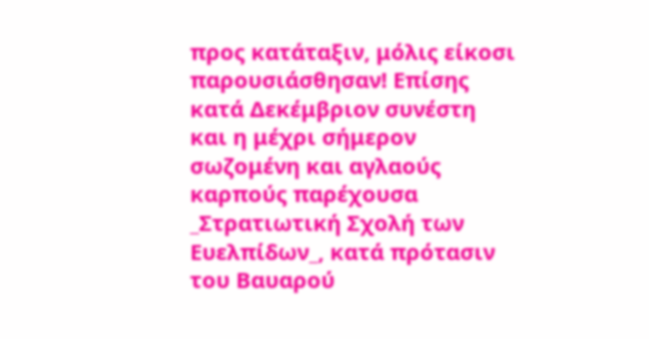προς κατάταξιν, μόλις είκοσι παρουσιάσθησαν! Επίσης κατά Δεκέμβριον συνέστη και η μέχρι σήμερον σωζομένη και αγλαούς καρπούς παρέχουσα _Στρατιωτική Σχολή των Ευελπίδων_, κατά πρότασιν του Βαυαρού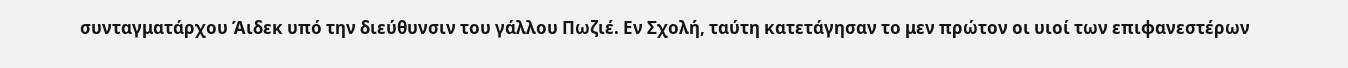συνταγματάρχου Άιδεκ υπό την διεύθυνσιν του γάλλου Πωζιέ. Εν Σχολή, ταύτη κατετάγησαν το μεν πρώτον οι υιοί των επιφανεστέρων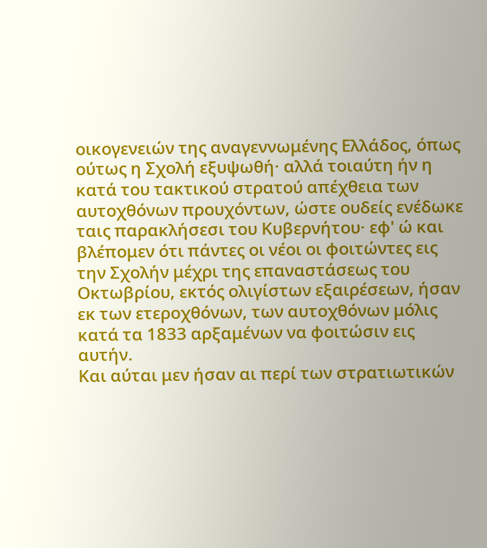οικογενειών της αναγεννωμένης Ελλάδος, όπως ούτως η Σχολή εξυψωθή· αλλά τοιαύτη ήν η κατά του τακτικού στρατού απέχθεια των αυτοχθόνων προυχόντων, ώστε ουδείς ενέδωκε ταις παρακλήσεσι του Κυβερνήτου· εφ' ώ και βλέπομεν ότι πάντες οι νέοι οι φοιτώντες εις την Σχολήν μέχρι της επαναστάσεως του Οκτωβρίου, εκτός ολιγίστων εξαιρέσεων, ήσαν εκ των ετεροχθόνων, των αυτοχθόνων μόλις κατά τα 1833 αρξαμένων να φοιτώσιν εις αυτήν.
Και αύται μεν ήσαν αι περί των στρατιωτικών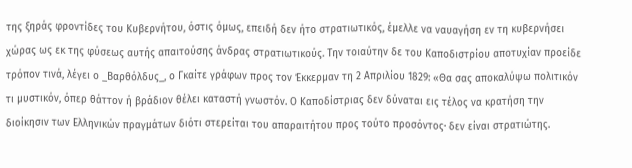της ξηράς φροντίδες του Κυβερνήτου, όστις όμως, επειδή δεν ήτο στρατιωτικός, έμελλε να ναυαγήση εν τη κυβερνήσει χώρας ως εκ της φύσεως αυτής απαιτούσης άνδρας στρατιωτικούς. Την τοιαύτην δε του Καποδιστρίου αποτυχίαν προείδε τρόπον τινά, λέγει ο _Βαρθόλδυς_, ο Γκαίτε γράφων προς τον Έκκερμαν τη 2 Απριλίου 1829: «Θα σας αποκαλύψω πολιτικόν τι μυστικόν, όπερ θάττον ή βράδιον θέλει καταστή γνωστόν. Ο Καποδίστριας δεν δύναται εις τέλος να κρατήση την διοίκησιν των Ελληνικών πραγμάτων διότι στερείται του απαραιτήτου προς τούτο προσόντος· δεν είναι στρατιώτης.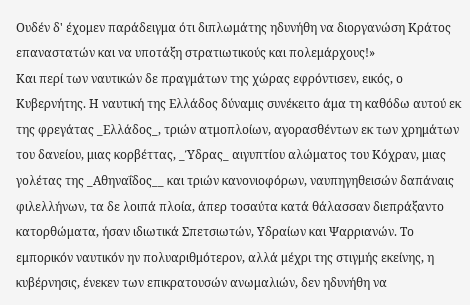Ουδέν δ' έχομεν παράδειγμα ότι διπλωμάτης ηδυνήθη να διοργανώση Κράτος επαναστατών και να υποτάξη στρατιωτικούς και πολεμάρχους!»
Και περί των ναυτικών δε πραγμάτων της χώρας εφρόντισεν, εικός, ο Κυβερνήτης. Η ναυτική της Ελλάδος δύναμις συνέκειτο άμα τη καθόδω αυτού εκ της φρεγάτας _Ελλάδος_, τριών ατμοπλοίων, αγορασθέντων εκ των χρημάτων του δανείου, μιας κορβέττας, _Ύδρας_ αιγυπτίου αλώματος του Κόχραν, μιας γολέτας της _Αθηναΐδος__ και τριών κανονιοφόρων, ναυπηγηθεισών δαπάναις φιλελλήνων, τα δε λοιπά πλοία, άπερ τοσαύτα κατά θάλασσαν διεπράξαντο κατορθώματα, ήσαν ιδιωτικά Σπετσιωτών, Υδραίων και Ψαρριανών. Το εμπορικόν ναυτικόν ην πολυαριθμότερον, αλλά μέχρι της στιγμής εκείνης, η κυβέρνησις, ένεκεν των επικρατουσών ανωμαλιών, δεν ηδυνήθη να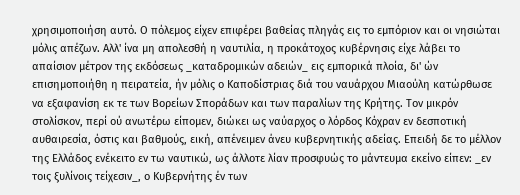χρησιμοποιήση αυτό. Ο πόλεμος είχεν επιφέρει βαθείας πληγάς εις το εμπόριον και οι νησιώται μόλις απέζων. Αλλ' ίνα μη απολεσθή η ναυτιλία, η προκάτοχος κυβέρνησις είχε λάβει το απαίσιον μέτρον της εκδόσεως _καταδρομικών αδειών_ εις εμπορικά πλοία, δι' ών επισημοποιήθη η πειρατεία, ήν μόλις ο Καποδίστριας διά του ναυάρχου Μιαούλη κατώρθωσε να εξαφανίση εκ τε των Βορείων Σποράδων και των παραλίων της Κρήτης. Τον μικρόν στολίσκον, περί ού ανωτέρω είπομεν, διώκει ως ναύαρχος ο λόρδος Κόχραν εν δεσποτική αυθαιρεσία, όστις και βαθμούς, εική, απένειμεν άνευ κυβερνητικής αδείας. Επειδή δε το μέλλον της Ελλάδος ενέκειτο εν τω ναυτικώ, ως άλλοτε λίαν προσφυώς το μάντευμα εκείνο είπεν: _εν τοις ξυλίνοις τείχεσιν_, ο Κυβερνήτης έν των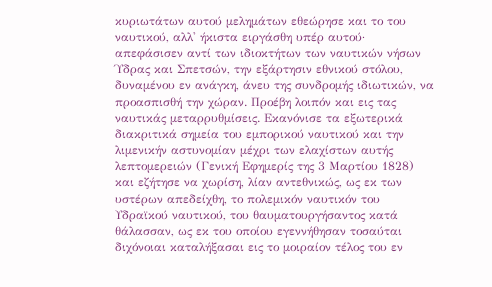κυριωτάτων αυτού μελημάτων εθεώρησε και το του ναυτικού, αλλ' ήκιστα ειργάσθη υπέρ αυτού· απεφάσισεν αντί των ιδιοκτήτων των ναυτικών νήσων Ύδρας και Σπετσών, την εξάρτησιν εθνικού στόλου, δυναμένου εν ανάγκη, άνευ της συνδρομής ιδιωτικών, να προασπισθή την χώραν. Προέβη λοιπόν και εις τας ναυτικάς μεταρρυθμίσεις. Εκανόνισε τα εξωτερικά διακριτικά σημεία του εμπορικού ναυτικού και την λιμενικήν αστυνομίαν μέχρι των ελαχίστων αυτής λεπτομερειών (Γενική Εφημερίς της 3 Μαρτίου 1828) και εζήτησε να χωρίση, λίαν αντεθνικώς, ως εκ των υστέρων απεδείχθη, το πολεμικόν ναυτικόν του Υδραϊκού ναυτικού, του θαυματουργήσαντος κατά θάλασσαν, ως εκ του οποίου εγεννήθησαν τοσαύται διχόνοιαι καταλήξασαι εις το μοιραίον τέλος του εν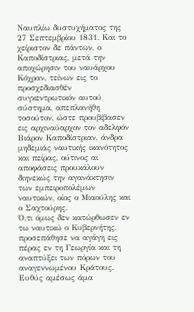Ναυπλίω δυστυχήματος της 27 Σεπτεμβρίου 1831. Και το χείριστον δε πάντων, ο Καποδίστριας, μετά την αποχώρησιν του ναυάρχου Κόχραν, τείνων εις το προσχεδιασθέν συγκεντρωτικόν αυτού σύστημα, απεπλανήθη τοσούτον, ώστε προυβίβασεν εις αρχιναύαρχον τον αδελφόν Βιάρον Καποδίστριαν, άνδρα μηδεμιάς ναυτικής ικανότητος και πείρας, ούτινος αι αποφάσεις προυκάλουν διηνεκώς την αγανάκτησιν των εμπειροπολέμων ναυτικών, οίος ο Μιαούλης και ο Σαχτούρης.
Ό,τι όμως δεν κατώρθωσεν εν τω ναυτικώ ο Κυβερνήτης, προσεπάθησε να αγάγη εις πέρας εν τη Γεωργία και τη αναπτύξει των πόρων του αναγεννωμένου Κράτους.
Ευθύς αμέσως άμα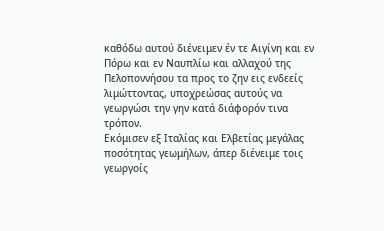καθόδω αυτού διένειμεν έν τε Αιγίνη και εν Πόρω και εν Ναυπλίω και αλλαχού της Πελοποννήσου τα προς το ζην εις ενδεείς λιμώττοντας, υποχρεώσας αυτούς να γεωργώσι την γην κατά διάφορόν τινα τρόπον.
Εκόμισεν εξ Ιταλίας και Ελβετίας μεγάλας ποσότητας γεωμήλων, άπερ διένειμε τοις γεωργοίς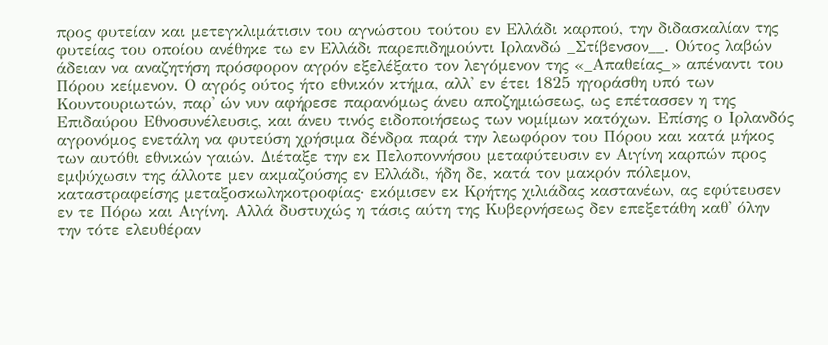προς φυτείαν και μετεγκλιμάτισιν του αγνώστου τούτου εν Ελλάδι καρπού, την διδασκαλίαν της φυτείας του οποίου ανέθηκε τω εν Ελλάδι παρεπιδημούντι Ιρλανδώ _Στίβενσον__. Ούτος λαβών άδειαν να αναζητήση πρόσφορον αγρόν εξελέξατο τον λεγόμενον της «_Απαθείας_» απέναντι του Πόρου κείμενον. Ο αγρός ούτος ήτο εθνικόν κτήμα, αλλ' εν έτει 1825 ηγοράσθη υπό των Κουντουριωτών, παρ' ών νυν αφήρεσε παρανόμως άνευ αποζημιώσεως, ως επέτασσεν η της Επιδαύρου Εθνοσυνέλευσις, και άνευ τινός ειδοποιήσεως των νομίμων κατόχων. Επίσης ο Ιρλανδός αγρονόμος ενετάλη να φυτεύση χρήσιμα δένδρα παρά την λεωφόρον του Πόρου και κατά μήκος των αυτόθι εθνικών γαιών. Διέταξε την εκ Πελοποννήσου μεταφύτευσιν εν Αιγίνη καρπών προς εμψύχωσιν της άλλοτε μεν ακμαζούσης εν Ελλάδι, ήδη δε, κατά τον μακρόν πόλεμον, καταστραφείσης μεταξοσκωληκοτροφίας· εκόμισεν εκ Κρήτης χιλιάδας καστανέων, ας εφύτευσεν εν τε Πόρω και Αιγίνη. Αλλά δυστυχώς η τάσις αύτη της Κυβερνήσεως δεν επεξετάθη καθ' όλην την τότε ελευθέραν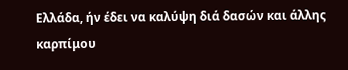Ελλάδα, ήν έδει να καλύψη διά δασών και άλλης καρπίμου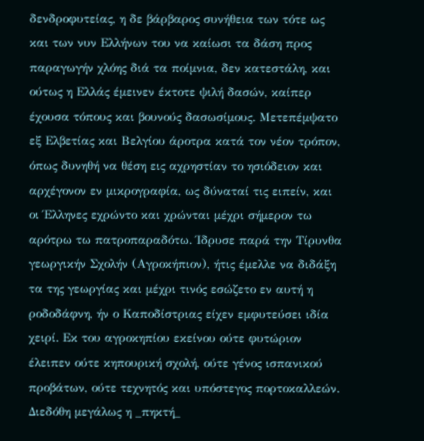δενδροφυτείας, η δε βάρβαρος συνήθεια των τότε ως και των νυν Ελλήνων του να καίωσι τα δάση προς παραγωγήν χλόης διά τα ποίμνια, δεν κατεστάλη, και ούτως η Ελλάς έμεινεν έκτοτε ψιλή δασών, καίπερ έχουσα τόπους και βουνούς δασωσίμους. Μετεπέμψατο εξ Ελβετίας και Βελγίου άροτρα κατά τον νέον τρόπον, όπως δυνηθή να θέση εις αχρηστίαν το ησιόδειον και αρχέγονον εν μικρογραφία, ως δύναταί τις ειπείν, και οι Έλληνες εχρώντο και χρώνται μέχρι σήμερον τω αρότρω τω πατροπαραδότω. Ίδρυσε παρά την Τίρυνθα γεωργικήν Σχολήν (Αγροκήπιον), ήτις έμελλε να διδάξη τα της γεωργίας και μέχρι τινός εσώζετο εν αυτή η ροδοδάφνη, ήν ο Καποδίστριας είχεν εμφυτεύσει ιδία χειρί. Εκ του αγροκηπίου εκείνου ούτε φυτώριον έλειπεν ούτε κηπουρική σχολή, ούτε γένος ισπανικού προβάτων, ούτε τεχνητός και υπόστεγος πορτοκαλλεών. Διεδόθη μεγάλως η _πηκτή_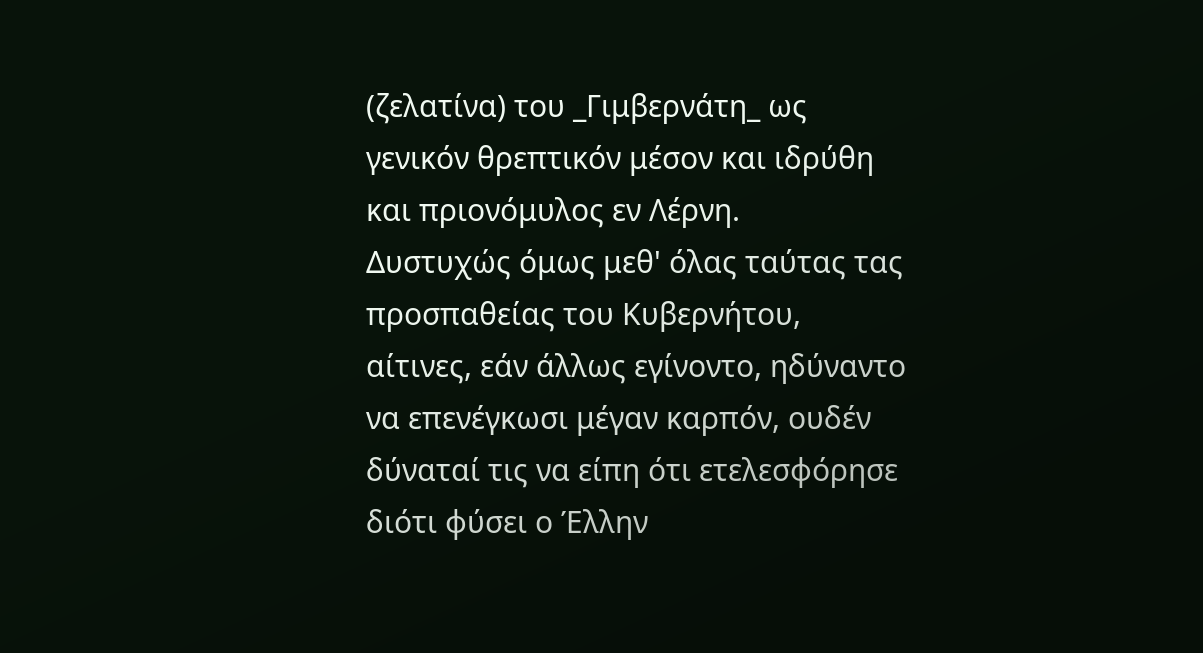(ζελατίνα) του _Γιμβερνάτη_ ως γενικόν θρεπτικόν μέσον και ιδρύθη και πριονόμυλος εν Λέρνη.
Δυστυχώς όμως μεθ' όλας ταύτας τας προσπαθείας του Κυβερνήτου, αίτινες, εάν άλλως εγίνοντο, ηδύναντο να επενέγκωσι μέγαν καρπόν, ουδέν δύναταί τις να είπη ότι ετελεσφόρησε διότι φύσει ο Έλλην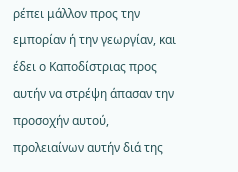ρέπει μάλλον προς την εμπορίαν ή την γεωργίαν, και έδει ο Καποδίστριας προς αυτήν να στρέψη άπασαν την προσοχήν αυτού, προλειαίνων αυτήν διά της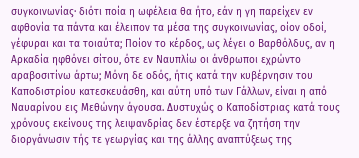συγκοινωνίας· διότι ποία η ωφέλεια θα ήτο, εάν η γη παρείχεν εν αφθονία τα πάντα και έλειπον τα μέσα της συγκοινωνίας, οίον οδοί, γέφυραι και τα τοιαύτα; Ποίον το κέρδος, ως λέγει ο Βαρθόλδυς, αν η Αρκαδία ηφθόνει σίτου, ότε εν Ναυπλίω οι άνθρωποι εχρώντο αραβοσιτίνω άρτω; Μόνη δε οδός, ήτις κατά την κυβέρνησιν του Καποδιστρίου κατεσκευάσθη, και αύτη υπό των Γάλλων, είναι η από Ναυαρίνου εις Μεθώνην άγουσα. Δυστυχώς ο Καποδίστριας κατά τους χρόνους εκείνους της λειψανδρίας δεν έστερξε να ζητήση την διοργάνωσιν τής τε γεωργίας και της άλλης αναπτύξεως της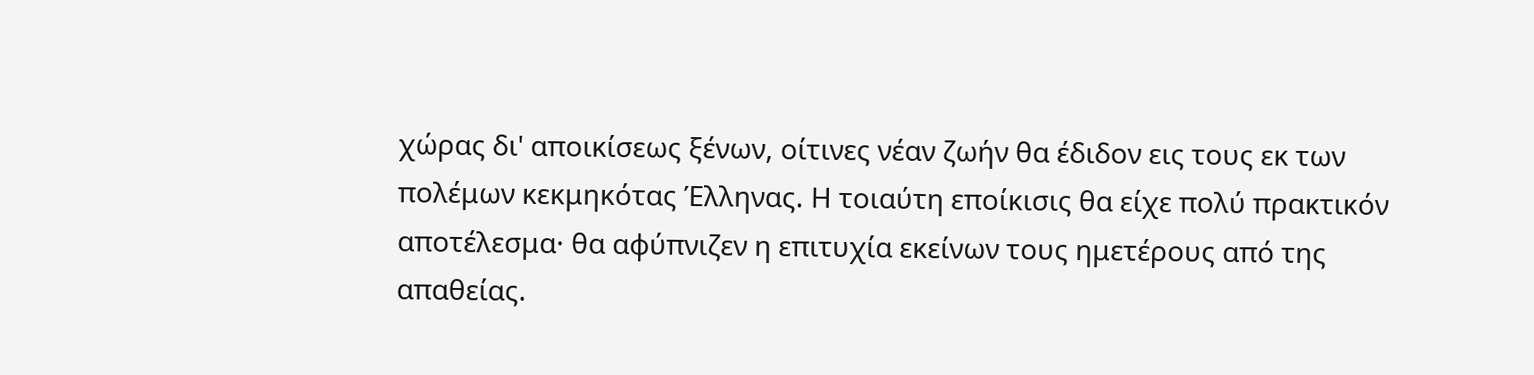χώρας δι' αποικίσεως ξένων, οίτινες νέαν ζωήν θα έδιδον εις τους εκ των πολέμων κεκμηκότας Έλληνας. Η τοιαύτη εποίκισις θα είχε πολύ πρακτικόν αποτέλεσμα· θα αφύπνιζεν η επιτυχία εκείνων τους ημετέρους από της απαθείας.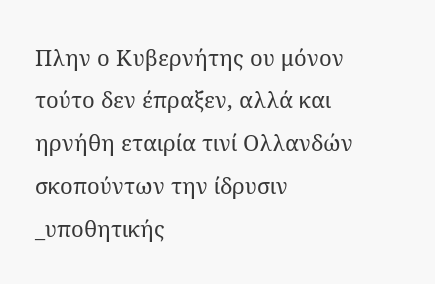Πλην ο Κυβερνήτης ου μόνον τούτο δεν έπραξεν, αλλά και ηρνήθη εταιρία τινί Ολλανδών σκοπούντων την ίδρυσιν _υποθητικής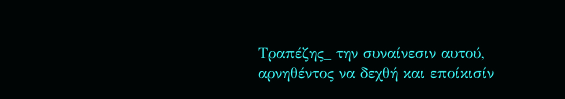Τραπέζης_ την συναίνεσιν αυτού, αρνηθέντος να δεχθή και εποίκισίν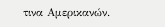τινα Αμερικανών.